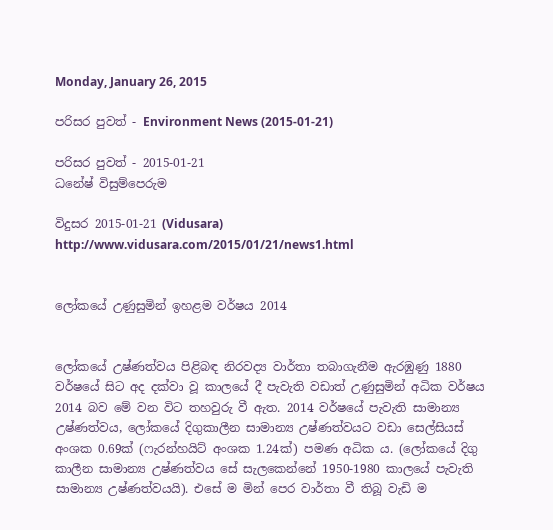Monday, January 26, 2015

පරිසර පුවත් - Environment News (2015-01-21)

පරිසර පුවත් - 2015-01-21
ධනේෂ් විසුම්පෙරුම

විදුසර 2015-01-21 (Vidusara)
http://www.vidusara.com/2015/01/21/news1.html


ලෝකයේ උණුසුමින් ඉහළම වර්ෂය 2014


ලෝකයේ උෂ්ණත්වය පිළිබඳ නිරවද්‍ය වාර්තා තබාගැනීම ඇරඹුණු 1880 වර්ෂයේ සිට අද දක්‌වා වූ කාලයේ දී පැවැති වඩාත් උණුසුමින් අධික වර්ෂය 2014 බව මේ වන විට තහවුරු වී ඇත. 2014 වර්ෂයේ පැවැති සාමාන්‍ය උෂ්ණත්වය, ලෝකයේ දිගුකාලීන සාමාන්‍ය උෂ්ණත්වයට වඩා සෙල්සියස්‌ අංශක 0.69ක්‌ (ෆැරන්හයිට්‌ අංශක 1.24ක්‌) පමණ අධික ය. (ලෝකයේ දිගු කාලීන සාමාන්‍ය උෂ්ණත්වය සේ සැලකෙන්නේ 1950-1980 කාලයේ පැවැති සාමාන්‍ය උෂ්ණත්වයයි). එසේ ම මින් පෙර වාර්තා වී තිබූ වැඩි ම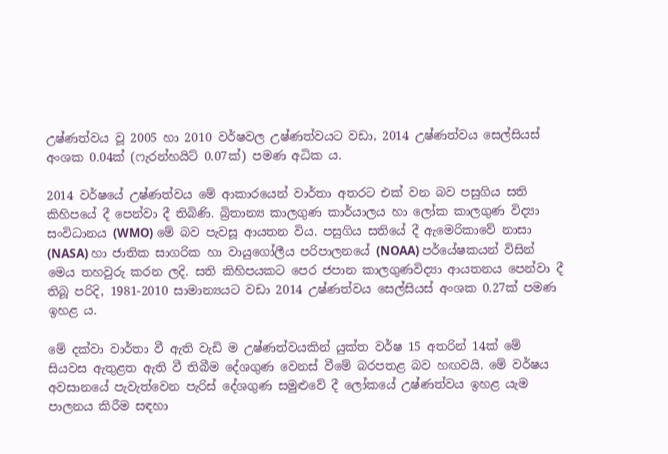උෂ්ණත්වය වූ 2005 හා 2010 වර්ෂවල උෂ්ණත්වයට වඩා, 2014 උෂ්ණත්වය සෙල්සියස්‌ අංශක 0.04ක්‌ (ෆැරන්හයිට්‌ 0.07ක්‌) පමණ අධික ය.

2014 වර්ෂයේ උෂ්ණත්වය මේ ආකාරයෙන් වාර්තා අතරට එක්‌ වන බව පසුගිය සති කිහිපයේ දී පෙන්වා දී තිබිණි. බ්‍රිතාන්‍ය කාලගුණ කාර්යාලය හා ලෝක කාලගුණ විද්‍යා සංවිධානය (WMO) මේ බව පැවසූ ආයතන විය. පසුගිය සතියේ දී ඇමෙරිකාවේ නාසා (NASA) හා ජාතික සාගරික හා වායුගෝලීය පරිපාලනයේ (NOAA) පර්යේෂකයන් විසින් මෙය තහවුරු කරන ලදි. සති කිහිපයකට පෙර ජපාන කාලගුණවිද්‍යා ආයතනය පෙන්වා දී තිබූ පරිදි, 1981-2010 සාමාන්‍යයට වඩා 2014 උෂ්ණත්වය සෙල්සියස්‌ අංශක 0.27ක්‌ පමණ ඉහළ ය.

මේ දක්‌වා වාර්තා වී ඇති වැඩි ම උෂ්ණත්වයකින් යුක්‌ත වර්ෂ 15 අතරින් 14ක්‌ මේ සියවස ඇතුළත ඇති වී තිබීම දේශගුණ වෙනස්‌ වීමේ බරපතළ බව හඟවයි. මේ වර්ෂය අවසානයේ පැවැත්වෙන පැරිස්‌ දේශගුණ සමුළුවේ දී ලෝකයේ උෂ්ණත්වය ඉහළ යැම පාලනය කිරීම සඳහා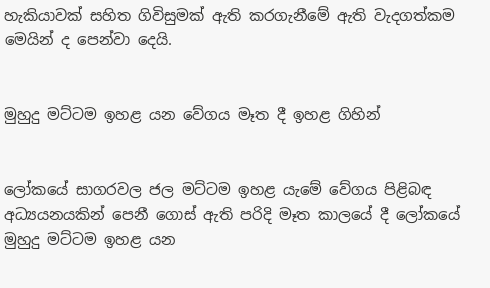හැකියාවක්‌ සහිත ගිවිසුමක්‌ ඇති කරගැනීමේ ඇති වැදගත්කම මෙයින් ද පෙන්වා දෙයි.


මුහුදු මට්‌ටම ඉහළ යන වේගය මෑත දී ඉහළ ගිහින්


ලෝකයේ සාගරවල ජල මට්‌ටම ඉහළ යැමේ වේගය පිළිබඳ අධ්‍යයනයකින් පෙනී ගොස්‌ ඇති පරිදි මෑත කාලයේ දී ලෝකයේ මුහුදු මට්‌ටම ඉහළ යන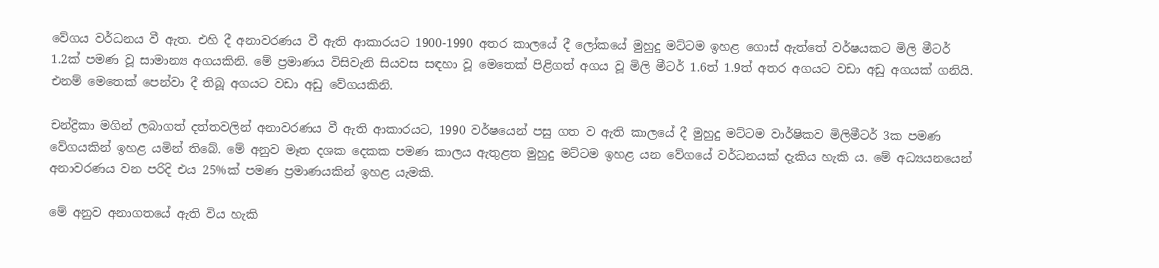වේගය වර්ධනය වී ඇත. එහි දී අනාවරණය වී ඇති ආකාරයට 1900-1990 අතර කාලයේ දී ලෝකයේ මුහුදු මට්‌ටම ඉහළ ගොස්‌ ඇත්තේ වර්ෂයකට මිලි මීටර් 1.2ක්‌ පමණ වූ සාමාන්‍ය අගයකිනි. මේ ප්‍රමාණය විසිවැනි සියවස සඳහා වූ මෙතෙක්‌ පිළිගත් අගය වූ මිලි මීටර් 1.6ත් 1.9ත් අතර අගයට වඩා අඩු අගයක්‌ ගනියි. එනම් මෙතෙක්‌ පෙන්වා දී තිබූ අගයට වඩා අඩු වේගයකිනි.

චන්ද්‍රිකා මගින් ලබාගත් දත්තවලින් අනාවරණය වී ඇති ආකාරයට, 1990 වර්ෂයෙන් පසු ගත ව ඇති කාලයේ දී මුහුදු මට්‌ටම වාර්ෂිකව මිලිමීටර් 3ක පමණ වේගයකින් ඉහළ යමින් තිබේ. මේ අනුව මෑත දශක දෙකක පමණ කාලය ඇතුළත මුහුදු මට්‌ටම ඉහළ යන වේගයේ වර්ධනයක්‌ දැකිය හැකි ය. මේ අධ්‍යයනයෙන් අනාවරණය වන පරිදි එය 25%ක්‌ පමණ ප්‍රමාණයකින් ඉහළ යැමකි.

මේ අනුව අනාගතයේ ඇති විය හැකි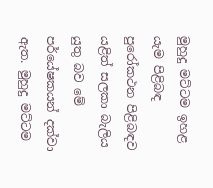මුහුදු මට්‌ටම ඉහළ යැම පිළිබඳ පුරෝකථන පිළිබඳව යළිත් සලකා බැලිය යුතු බව මේ පර්යේෂකයන් දක්‌වා ඇත. මුහුදු මට්‌ටම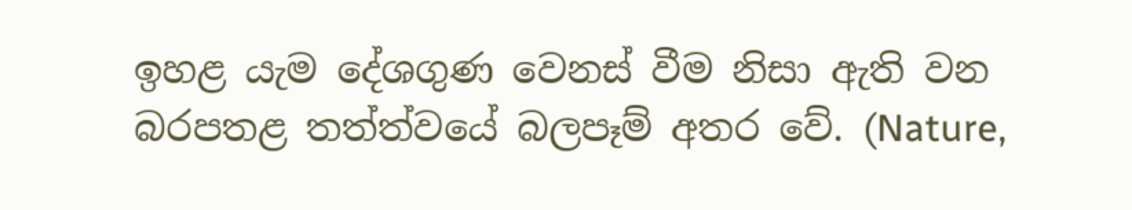ඉහළ යැම දේශගුණ වෙනස්‌ වීම නිසා ඇති වන බරපතළ තත්ත්වයේ බලපෑම් අතර වේ. (Nature,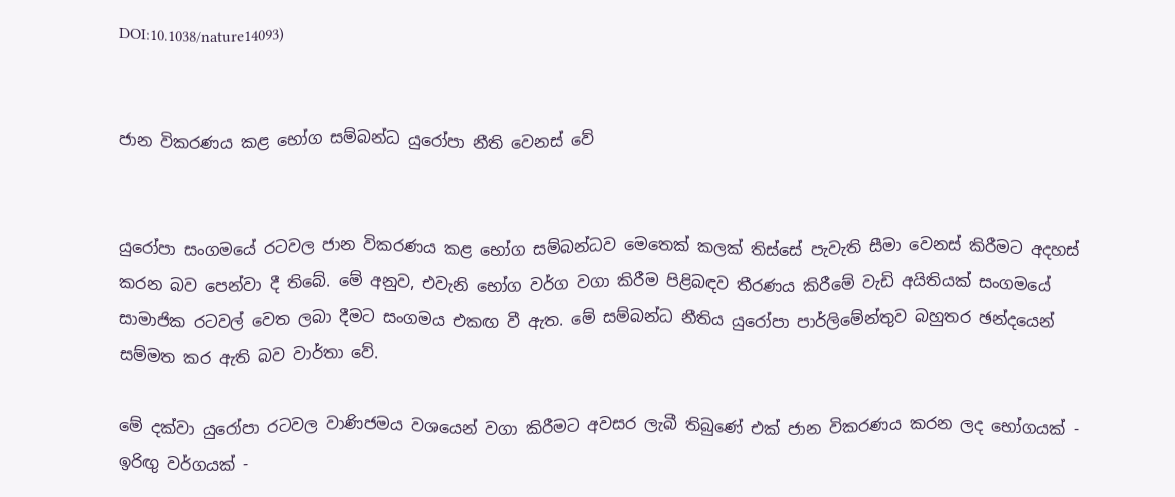DOI:10.1038/nature14093)


ජාන විකරණය කළ භෝග සම්බන්ධ යුරෝපා නීති වෙනස්‌ වේ


යුරෝපා සංගමයේ රටවල ජාන විකරණය කළ භෝග සම්බන්ධව මෙතෙක්‌ කලක්‌ තිස්‌සේ පැවැති සීමා වෙනස්‌ කිරීමට අදහස්‌ කරන බව පෙන්වා දී තිබේ. මේ අනුව, එවැනි භෝග වර්ග වගා කිරීම පිළිබඳව තීරණය කිරීමේ වැඩි අයිතියක්‌ සංගමයේ සාමාජික රටවල් වෙත ලබා දීමට සංගමය එකඟ වී ඇත. මේ සම්බන්ධ නීතිය යුරෝපා පාර්ලිමේන්තුව බහුතර ඡන්දයෙන් සම්මත කර ඇති බව වාර්තා වේ.

මේ දක්‌වා යුරෝපා රටවල වාණිජමය වශයෙන් වගා කිරීමට අවසර ලැබී තිබුණේ එක්‌ ජාන විකරණය කරන ලද භෝගයක්‌ - ඉරිඟු වර්ගයක්‌ -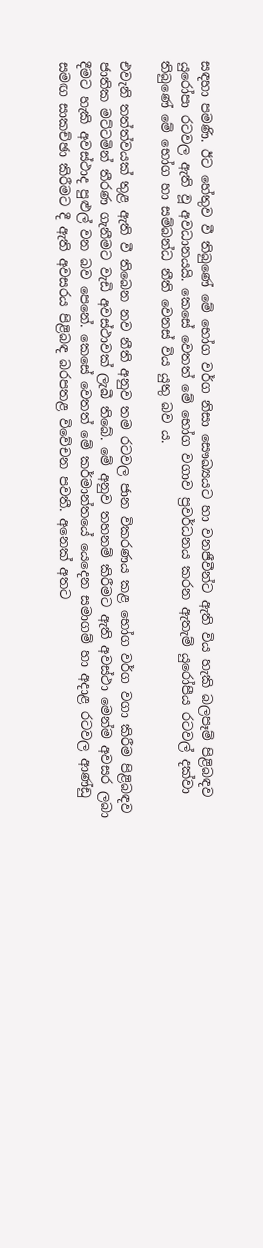සඳහා පමණි. ඊට හේතුව වී තිබුණේ මේ භෝග වර්ග නිසා සෞඛ්‍යයට හා වනජීවීන්ට ඇති විය හැකි බලපෑම් පිළිබඳව යුරෝපා රටවල ඇති වූ අවධානයයි. කෙසේ වෙතත් මේ භෝග වගාව ප්‍රවර්ධනය කරන ඇතැම් යුරෝපීය රටවල් දක්‌වා තිබුණේ මේ භෝග හා සම්බන්ධ නීති වෙනස්‌ විය යුතු බව ය.

එවැනි තත්ත්වයක්‌ තුළ ඇති වී තිබෙන නව නීති අනුව තම රටවල ජාන විකරණය කළ භෝග වර්ග වගා කිරීම පිළිබඳව ජාතික මට්‌ටමින් තීරණ ගැනීමට වැඩි අවස්‌ථාවක්‌ ලැබී තිබේ. මේ අනුව තහනම් කිරීමට ඇති අවස්‌ථා මෙන්ම අවසර ලබා දීමට හැකි අවස්‌ථාද පුළුල් වන බව පෙනේ. කෙසේ වෙතත් මේ කර්මාන්තයේ යෙදෙන සමාගම් හා අදාළ රටවල ආණ්‌ඩු සමඟ සාකච්ඡා කිරීමට දී ඇති අවසරය පිළිබඳ බරපතළ විවේචන පවතී. අනෙක්‌ අතට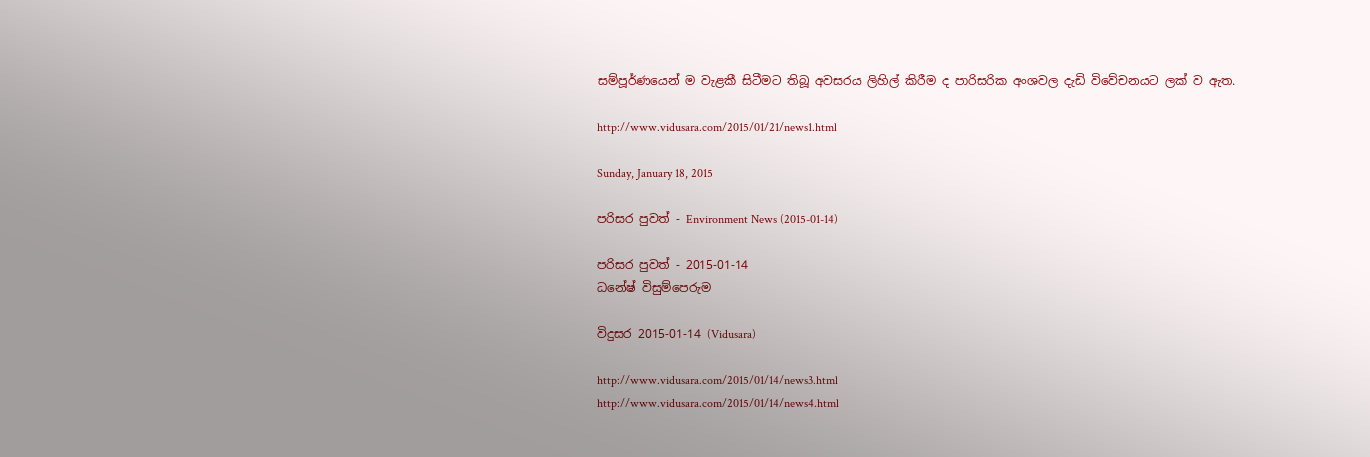සම්පූර්ණයෙන් ම වැළකී සිටීමට තිබූ අවසරය ලිහිල් කිරීම ද පාරිසරික අංශවල දැඩි විවේචනයට ලක්‌ ව ඇත.

http://www.vidusara.com/2015/01/21/news1.html

Sunday, January 18, 2015

පරිසර පුවත් - Environment News (2015-01-14)

පරිසර පුවත් - 2015-01-14
ධනේෂ් විසුම්පෙරුම

විදුසර 2015-01-14 (Vidusara)

http://www.vidusara.com/2015/01/14/news3.html
http://www.vidusara.com/2015/01/14/news4.html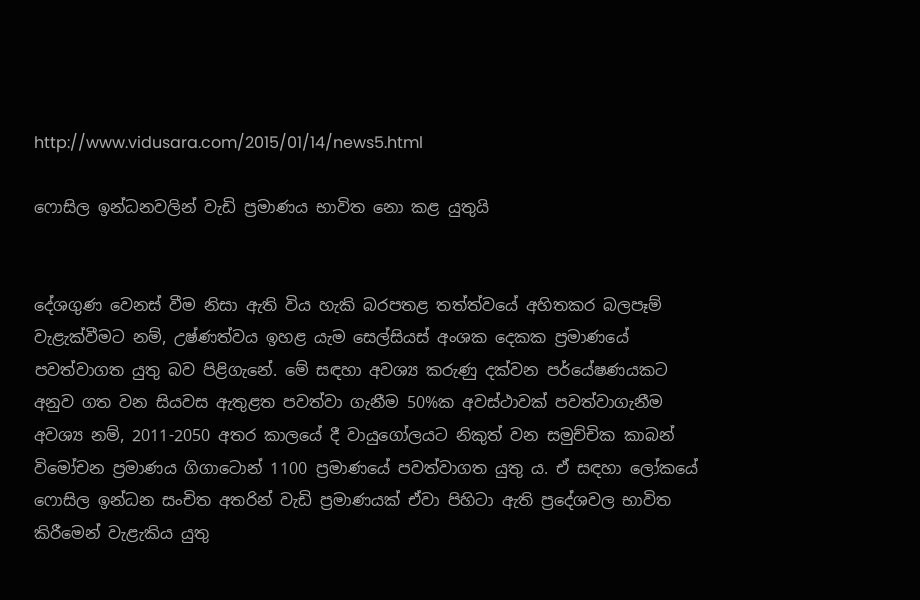http://www.vidusara.com/2015/01/14/news5.html

ෆොසිල ඉන්ධනවලින් වැඩි ප්‍රමාණය භාවිත නො කළ යුතුයි


දේශගුණ වෙනස්‌ වීම නිසා ඇති විය හැකි බරපතළ තත්ත්වයේ අහිතකර බලපෑම් වැළැක්‌වීමට නම්, උෂ්ණත්වය ඉහළ යැම සෙල්සියස්‌ අංශක දෙකක ප්‍රමාණයේ පවත්වාගත යුතු බව පිළිගැනේ. මේ සඳහා අවශ්‍ය කරුණු දක්‌වන පර්යේෂණයකට අනුව ගත වන සියවස ඇතුළත පවත්වා ගැනීම 50%ක අවස්‌ථාවක්‌ පවත්වාගැනීම අවශ්‍ය නම්, 2011-2050 අතර කාලයේ දී වායුගෝලයට නිකුත් වන සමුච්චික කාබන් විමෝචන ප්‍රමාණය ගිගාටොන් 1100 ප්‍රමාණයේ පවත්වාගත යුතු ය. ඒ සඳහා ලෝකයේ ෆොසිල ඉන්ධන සංචිත අතරින් වැඩි ප්‍රමාණයක්‌ ඒවා පිහිටා ඇති ප්‍රදේශවල භාවිත කිරීමෙන් වැළැකිය යුතු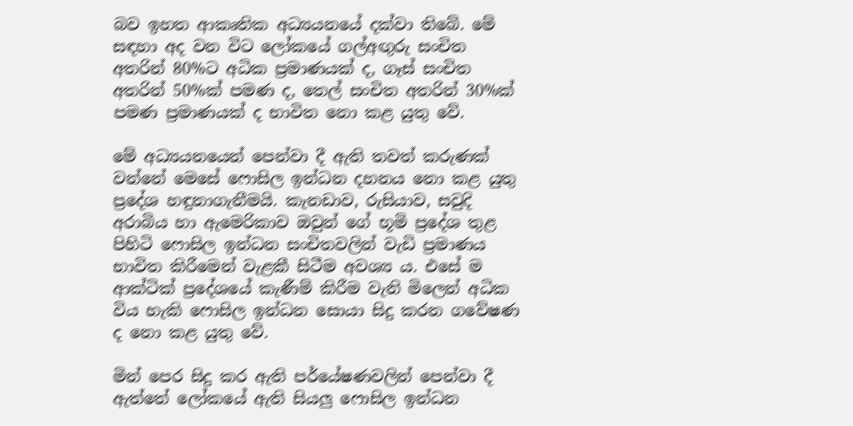බව ඉහත ආකෘතික අධ්‍යයනයේ දක්‌වා තිබේ. මේ සඳහා අද වන විට ලෝකයේ ගල්අඟුරු සංචිත අතරින් 80%ට අධික ප්‍රමාණයක්‌ ද, ගෑස්‌ සංචිත අතරින් 50%ක්‌ පමණ ද, තෙල් සංචිත අතරින් 30%ක්‌ පමණ ප්‍රමාණයක්‌ ද භාවිත නො කළ යුතු වේ.

මේ අධ්‍යයනයෙන් පෙන්වා දී ඇති තවත් කරුණක්‌ වන්නේ මෙසේ ෆොසිල ඉන්ධන දහනය නො කළ යුතු ප්‍රදේශ හඳුනාගැනීමයි. කැනඩාව, රුසියාව, සවුදි අරාබිය හා ඇමෙරිකාව ඔවුන් ගේ භූමි ප්‍රදේශ තුළ පිහිටි ෆොසිල ඉන්ධන සංචිතවලින් වැඩි ප්‍රමාණය භාවිත කිරීමෙන් වැළකී සිටීම අවශ්‍ය ය. එසේ ම ආක්‌ටික්‌ ප්‍රදේශයේ කැණීම් කිරීම වැනි මිලෙන් අධික විය හැකි ෆොසිල ඉන්ධන සොයා සිදු කරන ගවේෂණ ද නො කළ යුතු වේ.

මින් පෙර සිදු කර ඇති පර්යේෂණවලින් පෙන්වා දී ඇත්තේ ලෝකයේ ඇති සියලු ෆොසිල ඉන්ධන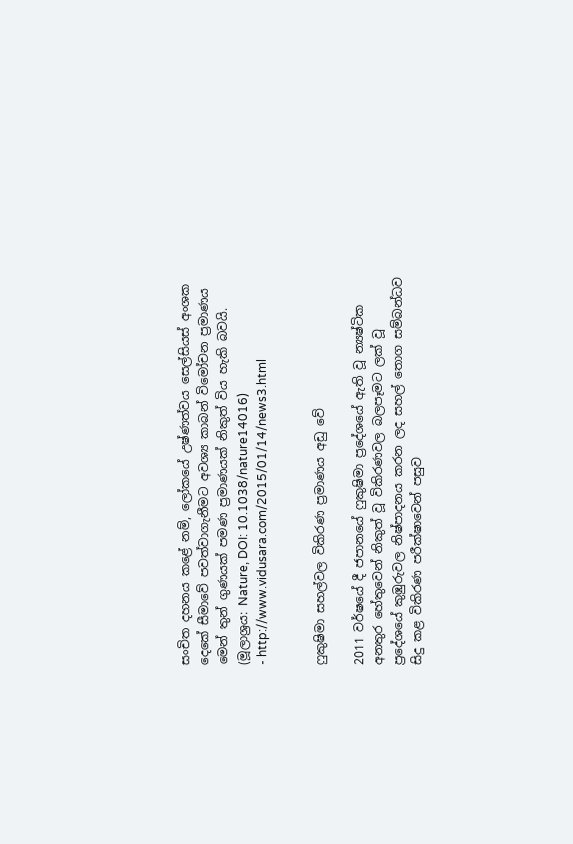සංචිත දහනය කළේ නම්, ලෝකයේ උෂ්ණත්වය සෙල්සියස්‌ අංශක දෙකේ සීමාවේ පවත්වාගැනීමට අවශ්‍ය කාබන් විමෝචන ප්‍රමාණය මෙන් තුන් ගුණයක්‌ පමණ ප්‍රමාණයක්‌ නිකුත් විය හැකි බවයි. (මූලාශ්‍රය: Nature, DOI: 10.1038/nature14016)
- http://www.vidusara.com/2015/01/14/news3.html


ෆුකුෂිමා සහල්වල විකිරණ ප්‍රමාණය අඩු වේ

2011 වර්ෂයේ දී ජපානයේ ෆුකුෂිමා ප්‍රදේශයේ ඇති වූ න්‍යෂ්ටික අනතුර හේතුවෙන් නිකුත් වූ විකිරණවල බලපෑමට ලක්‌ වූ ප්‍රදේශයේ කුඹුරුවල නිෂ්පාදනය කරන ලද සහල් තොග සම්බන්ධව සිදු කළ විකිරණ පරීක්‌ෂාවෙන් පසුව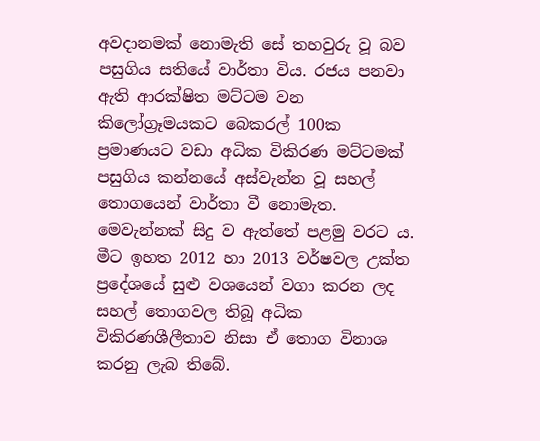අවදානමක්‌ නොමැති සේ තහවුරු වූ බව පසුගිය සතියේ වාර්තා විය. රජය පනවා ඇති ආරක්‌ෂිත මට්‌ටම වන කිලෝග්‍රෑමයකට බෙකරල් 100ක ප්‍රමාණයට වඩා අධික විකිරණ මට්‌ටමක්‌ පසුගිය කන්නයේ අස්‌වැන්න වූ සහල් තොගයෙන් වාර්තා වී නොමැත. මෙවැන්නක්‌ සිදු ව ඇත්තේ පළමු වරට ය. මීට ඉහත 2012 හා 2013 වර්ෂවල උක්‌ත ප්‍රදේශයේ සුළු වශයෙන් වගා කරන ලද සහල් තොගවල තිබූ අධික විකිරණශීලීතාව නිසා ඒ තොග විනාශ කරනු ලැබ තිබේ.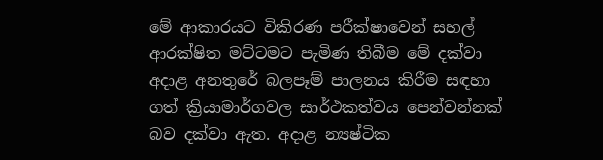මේ ආකාරයට විකිරණ පරීක්‌ෂාවෙන් සහල් ආරක්‌ෂිත මට්‌ටමට පැමිණ තිබීම මේ දක්‌වා අදාළ අනතුරේ බලපෑම් පාලනය කිරීම සඳහා ගත් ක්‍රියාමාර්ගවල සාර්ථකත්වය පෙන්වන්නක්‌ බව දක්‌වා ඇත. අදාළ න්‍යෂ්ටික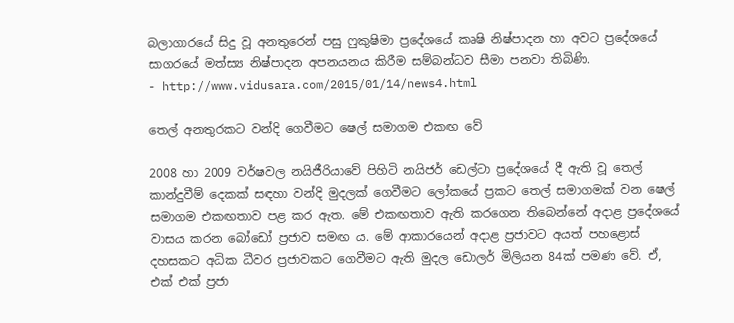බලාගාරයේ සිදු වූ අනතුරෙන් පසු ෆුකුෂිමා ප්‍රදේශයේ කෘෂි නිෂ්පාදන හා අවට ප්‍රදේශයේ සාගරයේ මත්ස්‍ය නිෂ්පාදන අපනයනය කිරීම සම්බන්ධව සීමා පනවා තිබිණි.
- http://www.vidusara.com/2015/01/14/news4.html

තෙල් අනතුරකට වන්දි ගෙවීමට ෂෙල් සමාගම එකඟ වේ

2008 හා 2009 වර්ෂවල නයිජීරියාවේ පිහිටි නයිජර් ඩෙල්ටා ප්‍රදේශයේ දී ඇති වූ තෙල් කාන්දුවීම් දෙකක්‌ සඳහා වන්දි මුදලක්‌ ගෙවීමට ලෝකයේ ප්‍රකට තෙල් සමාගමක්‌ වන ෂෙල් සමාගම එකඟතාව පළ කර ඇත. මේ එකඟතාව ඇති කරගෙන තිබෙන්නේ අදාළ ප්‍රදේශයේ වාසය කරන බෝඩෝ ප්‍රජාව සමඟ ය. මේ ආකාරයෙන් අදාළ ප්‍රජාවට අයත් පහළොස්‌ දහසකට අධික ධීවර ප්‍රජාවකට ගෙවීමට ඇති මුදල ඩොලර් මිලියන 84ක්‌ පමණ වේ. ඒ, එක්‌ එක්‌ ප්‍රජා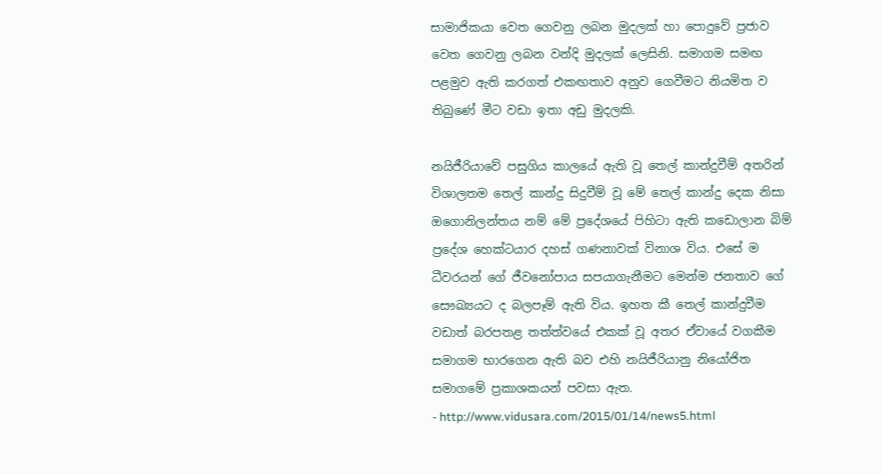සාමාජිකයා වෙත ගෙවනු ලබන මුදලක්‌ හා පොදුවේ ප්‍රජාව වෙත ගෙවනු ලබන වන්දි මුදලක්‌ ලෙසිනි. සමාගම සමඟ පළමුව ඇති කරගත් එකඟතාව අනුව ගෙවීමට නියමිත ව තිබුණේ මීට වඩා ඉතා අඩු මුදලකි.

නයිජීරියාවේ පසුගිය කාලයේ ඇති වූ තෙල් කාන්දුවීම් අතරින් විශාලතම තෙල් කාන්දු සිදුවීම් වූ මේ තෙල් කාන්දු දෙක නිසා ඔගොනිලන්තය නම් මේ ප්‍රදේශයේ පිහිටා ඇති කඩොලාන බිම් ප්‍රදේශ හෙක්‌ටයාර දහස්‌ ගණනාවක්‌ විනාශ විය. එසේ ම ධීවරයන් ගේ ජීවනෝපාය සපයාගැනීමට මෙන්ම ජනතාව ගේ සෞඛ්‍යයට ද බලපෑම් ඇති විය. ඉහත කී තෙල් කාන්දුවීම වඩාත් බරපතළ තත්ත්වයේ එකක්‌ වූ අතර ඒවායේ වගකීම සමාගම භාරගෙන ඇති බව එහි නයිජීරියානු නියෝජිත සමාගමේ ප්‍රකාශකයන් පවසා ඇත.
- http://www.vidusara.com/2015/01/14/news5.html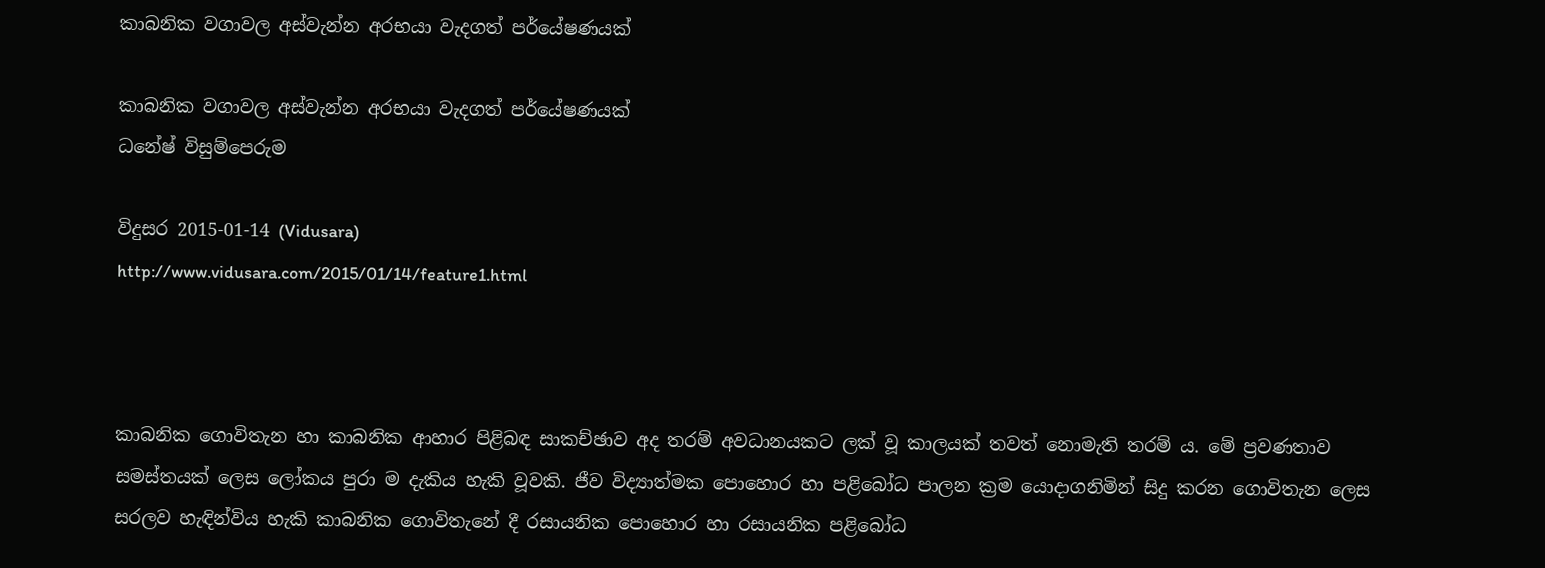කාබනික වගාවල අස්‌වැන්න අරභයා වැදගත් පර්යේෂණයක්‌

කාබනික වගාවල අස්‌වැන්න අරභයා වැදගත් පර්යේෂණයක්‌
ධනේෂ් විසුම්පෙරුම

විදුසර 2015-01-14 (Vidusara)
http://www.vidusara.com/2015/01/14/feature1.html



කාබනික ගොවිතැන හා කාබනික ආහාර පිළිබඳ සාකච්ඡාව අද තරම් අවධානයකට ලක්‌ වූ කාලයක්‌ තවත් නොමැති තරම් ය. මේ ප්‍රවණතාව සමස්‌තයක්‌ ලෙස ලෝකය පුරා ම දැකිය හැකි වූවකි. ජීව විද්‍යාත්මක පොහොර හා පළිබෝධ පාලන ක්‍රම යොදාගනිමින් සිදු කරන ගොවිතැන ලෙස සරලව හැඳින්විය හැකි කාබනික ගොවිතැනේ දී රසායනික පොහොර හා රසායනික පළිබෝධ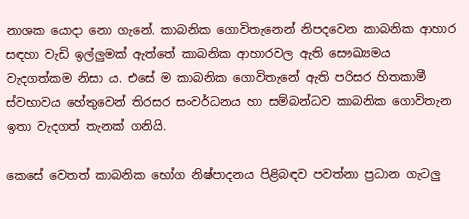නාශක යොදා නො ගැනේ. කාබනික ගොවිතැනෙන් නිපදවෙන කාබනික ආහාර සඳහා වැඩි ඉල්ලුමක්‌ ඇත්තේ කාබනික ආහාරවල ඇති සෞඛ්‍යමය වැදගත්කම නිසා ය. එසේ ම කාබනික ගොවිතැනේ ඇති පරිසර හිතකාමී ස්‌වභාවය හේතුවෙන් තිරසර සංවර්ධනය හා සම්බන්ධව කාබනික ගොවිතැන ඉතා වැදගත් තැනක්‌ ගනියි.

කෙසේ වෙතත් කාබනික භෝග නිෂ්පාදනය පිළිබඳව පවත්නා ප්‍රධාන ගැටලු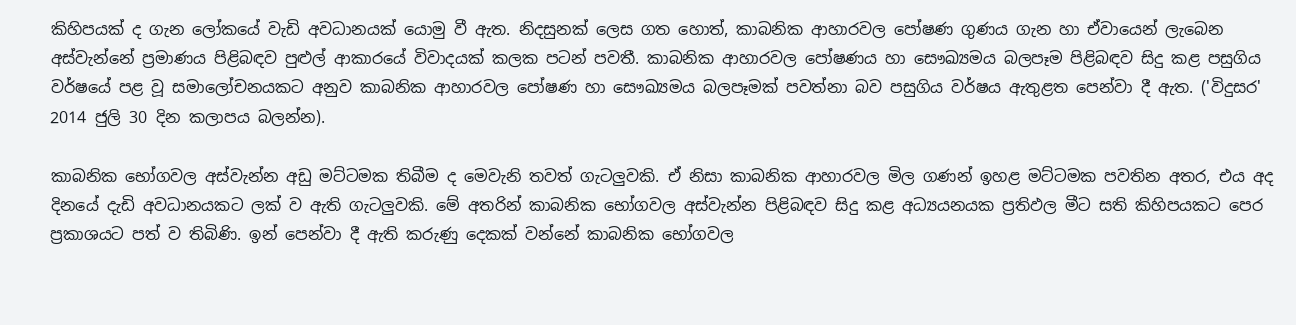කිහිපයක්‌ ද ගැන ලෝකයේ වැඩි අවධානයක්‌ යොමු වී ඇත. නිදසුනක්‌ ලෙස ගත හොත්, කාබනික ආහාරවල පෝෂණ ගුණය ගැන හා ඒවායෙන් ලැබෙන අස්‌වැන්නේ ප්‍රමාණය පිළිබඳව පුළුල් ආකාරයේ විවාදයක්‌ කලක පටන් පවතී. කාබනික ආහාරවල පෝෂණය හා සෞඛ්‍යමය බලපෑම පිළිබඳව සිදු කළ පසුගිය වර්ෂයේ පළ වූ සමාලෝචනයකට අනුව කාබනික ආහාරවල පෝෂණ හා සෞඛ්‍යමය බලපෑමක්‌ පවත්නා බව පසුගිය වර්ෂය ඇතුළත පෙන්වා දී ඇත. ('විදුසර' 2014 ජුලි 30 දින කලාපය බලන්න).

කාබනික භෝගවල අස්‌වැන්න අඩු මට්‌ටමක තිබීම ද මෙවැනි තවත් ගැටලුවකි. ඒ නිසා කාබනික ආහාරවල මිල ගණන් ඉහළ මට්‌ටමක පවතින අතර, එය අද දිනයේ දැඩි අවධානයකට ලක්‌ ව ඇති ගැටලුවකි. මේ අතරින් කාබනික භෝගවල අස්‌වැන්න පිළිබඳව සිදු කළ අධ්‍යයනයක ප්‍රතිඵල මීට සති කිහිපයකට පෙර ප්‍රකාශයට පත් ව තිබිණි. ඉන් පෙන්වා දී ඇති කරුණු දෙකක්‌ වන්නේ කාබනික භෝගවල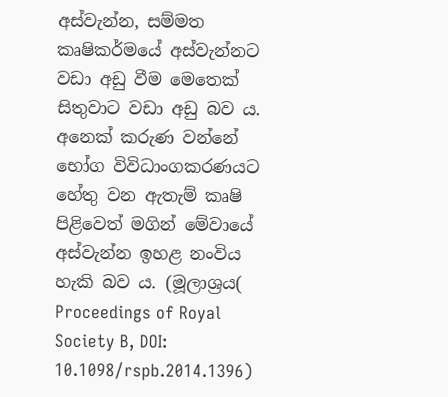අස්‌වැන්න, සම්මත කෘෂිකර්මයේ අස්‌වැන්නට වඩා අඩු වීම මෙතෙක්‌ සිතුවාට වඩා අඩු බව ය. අනෙක්‌ කරුණ වන්නේ භෝග විවිධාංගකරණයට හේතු වන ඇතැම් කෘෂි පිළිවෙත් මගින් මේවායේ අස්‌වැන්න ඉහළ නංවිය හැකි බව ය. (මූලාශ්‍රය( Proceedings of Royal Society B, DOI: 10.1098/rspb.2014.1396)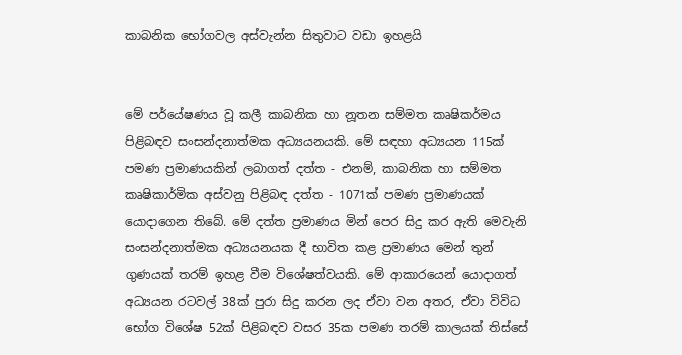කාබනික භෝගවල අස්‌වැන්න සිතුවාට වඩා ඉහළයි


මේ පර්යේෂණය වූ කලී කාබනික හා නූතන සම්මත කෘෂිකර්මය පිළිබඳව සංසන්දනාත්මක අධ්‍යයනයකි. මේ සඳහා අධ්‍යයන 115ක්‌ පමණ ප්‍රමාණයකින් ලබාගත් දත්ත - එනම්, කාබනික හා සම්මත කෘෂිකාර්මික අස්‌වනු පිළිබඳ දත්ත - 1071ක්‌ පමණ ප්‍රමාණයක්‌ යොදාගෙන තිබේ. මේ දත්ත ප්‍රමාණය මින් පෙර සිදු කර ඇති මෙවැනි සංසන්දනාත්මක අධ්‍යයනයක දී භාවිත කළ ප්‍රමාණය මෙන් තුන් ගුණයක්‌ තරම් ඉහළ වීම විශේෂත්වයකි. මේ ආකාරයෙන් යොදාගත් අධ්‍යයන රටවල් 38ක්‌ පුරා සිදු කරන ලද ඒවා වන අතර, ඒවා විවිධ භෝග විශේෂ 52ක්‌ පිළිබඳව වසර 35ක පමණ තරම් කාලයක්‌ තිස්‌සේ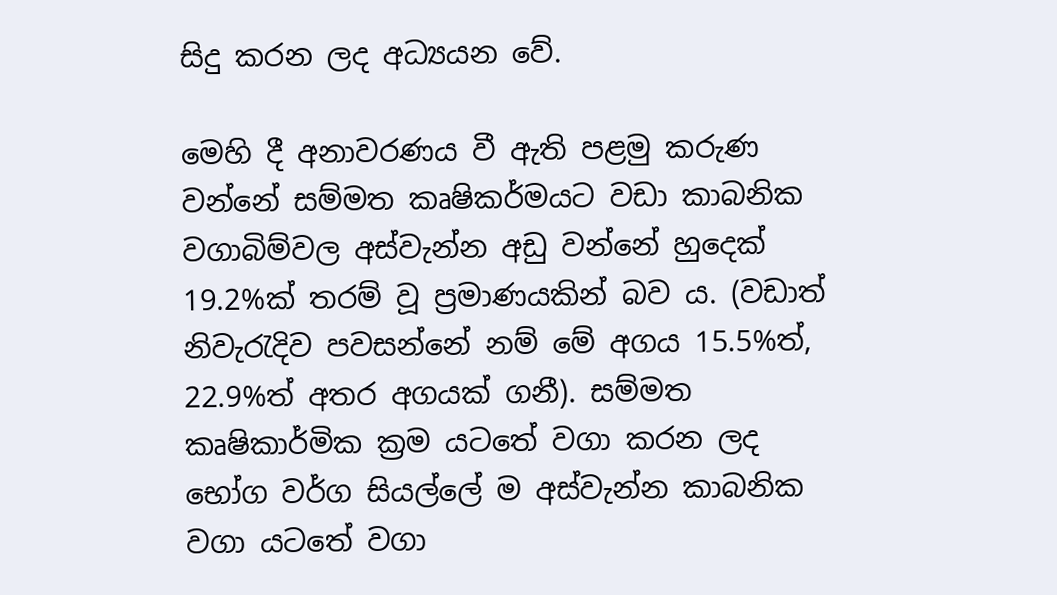සිදු කරන ලද අධ්‍යයන වේ.

මෙහි දී අනාවරණය වී ඇති පළමු කරුණ වන්නේ සම්මත කෘෂිකර්මයට වඩා කාබනික වගාබිම්වල අස්‌වැන්න අඩු වන්නේ හුදෙක්‌ 19.2%ක්‌ තරම් වූ ප්‍රමාණයකින් බව ය. (වඩාත් නිවැරැදිව පවසන්නේ නම් මේ අගය 15.5%ත්, 22.9%ත් අතර අගයක්‌ ගනී). සම්මත කෘෂිකාර්මික ක්‍රම යටතේ වගා කරන ලද භෝග වර්ග සියල්ලේ ම අස්‌වැන්න කාබනික වගා යටතේ වගා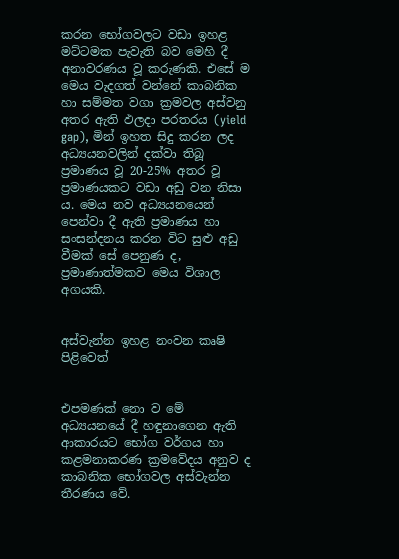කරන භෝගවලට වඩා ඉහළ මට්‌ටමක පැවැති බව මෙහි දී අනාවරණය වූ කරුණකි. එසේ ම මෙය වැදගත් වන්නේ කාබනික හා සම්මත වගා ක්‍රමවල අස්‌වනු අතර ඇති ඵලදා පරතරය (yield gap), මින් ඉහත සිදු කරන ලද අධ්‍යයනවලින් දක්‌වා තිබූ ප්‍රමාණය වූ 20-25% අතර වූ ප්‍රමාණයකට වඩා අඩු වන නිසා ය. මෙය නව අධ්‍යයනයෙන් පෙන්වා දී ඇති ප්‍රමාණය හා සංසන්දනය කරන විට සුළු අඩු වීමක්‌ සේ පෙනුණ ද, ප්‍රමාණාත්මකව මෙය විශාල අගයකි.


අස්‌වැන්න ඉහළ නංවන කෘෂි පිළිවෙත්


එපමණක්‌ නො ව මේ අධ්‍යයනයේ දී හඳුනාගෙන ඇති ආකාරයට භෝග වර්ගය හා කළමනාකරණ ක්‍රමවේදය අනුව ද කාබනික භෝගවල අස්‌වැන්න තීරණය වේ.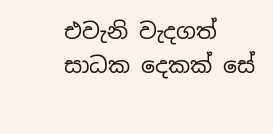එවැනි වැදගත් සාධක දෙකක්‌ සේ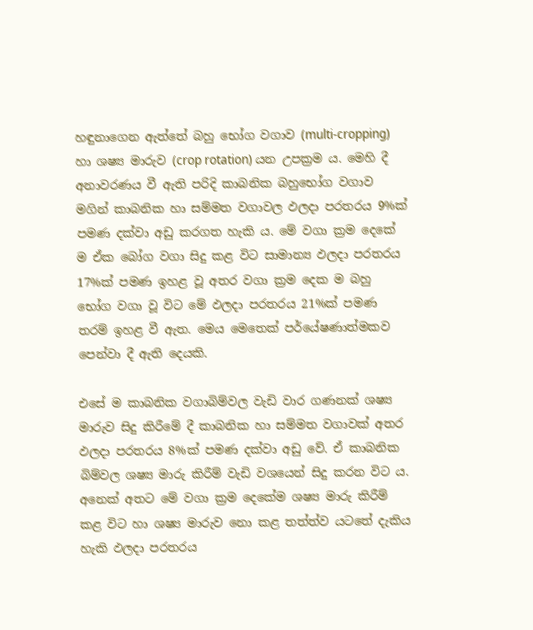හඳුනාගෙන ඇත්තේ බහු භෝග වගාව (multi-cropping) හා ශෂ්‍ය මාරුව (crop rotation) යන උපක්‍රම ය. මෙහි දී අනාවරණය වී ඇති පරිදි කාබනික බහුභෝග වගාව මගින් කාබනික හා සම්මත වගාවල ඵලදා පරතරය 9%ක්‌ පමණ දක්‌වා අඩු කරගත හැකි ය. මේ වගා ක්‍රම දෙකේ ම ඒක බෝග වගා සිදු කළ විට සාමාන්‍ය ඵලදා පරතරය 17%ක්‌ පමණ ඉහළ වූ අතර වගා ක්‍රම දෙක ම බහු භෝග වගා වූ විට මේ ඵලදා පරතරය 21%ක්‌ පමණ තරම් ඉහළ වී ඇත. මෙය මෙතෙක්‌ පර්යේෂණාත්මකව පෙන්වා දී ඇති දෙයකි.

එසේ ම කාබනික වගාබිම්වල වැඩි වාර ගණනක්‌ ශෂ්‍ය මාරුව සිදු කිරීමේ දී කාබනික හා සම්මත වගාවක්‌ අතර ඵලදා පරතරය 8%ක්‌ පමණ දක්‌වා අඩු වේ. ඒ කාබනික බිම්වල ශෂ්‍ය මාරු කිරීම් වැඩි වශයෙන් සිදු කරන විට ය. අනෙක්‌ අතට මේ වගා ක්‍රම දෙකේම ශෂ්‍ය මාරු කිරීම් කළ විට හා ශෂ්‍ය මාරුව නො කළ තත්ත්ව යටතේ දැකිය හැකි ඵලදා පරතරය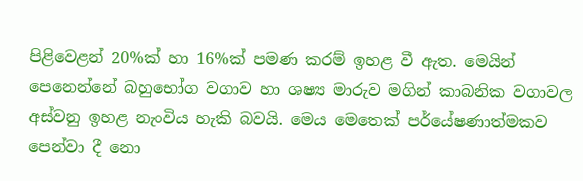පිළිවෙළන් 20%ක්‌ හා 16%ක්‌ පමණ කරම් ඉහළ වී ඇත. මෙයින් පෙනෙන්නේ බහුභෝග වගාව හා ශෂ්‍ය මාරුව මගින් කාබනික වගාවල අස්‌වනු ඉහළ නැංවිය හැකි බවයි. මෙය මෙතෙක්‌ පර්යේෂණාත්මකව පෙන්වා දී නො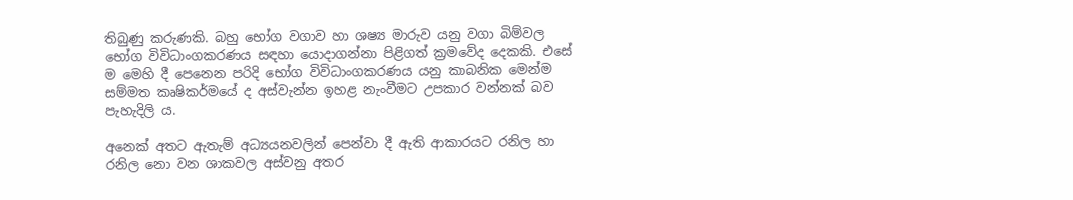තිබුණු කරුණකි. බහු භෝග වගාව හා ශෂ්‍ය මාරුව යනු වගා බිම්වල භෝග විවිධාංගකරණය සඳහා යොදාගන්නා පිළිගත් ක්‍රමවේද දෙකකි. එසේ ම මෙහි දී පෙනෙන පරිදි භෝග විවිධාංගකරණය යනු කාබනික මෙන්ම සම්මත කෘෂිකර්මයේ ද අස්‌වැන්න ඉහළ නැංවීමට උපකාර වන්නක්‌ බව පැහැදිලි ය.

අනෙක්‌ අතට ඇතැම් අධ්‍යයනවලින් පෙන්වා දී ඇති ආකාරයට රනිල හා රනිල නො වන ශාකවල අස්‌වනු අතර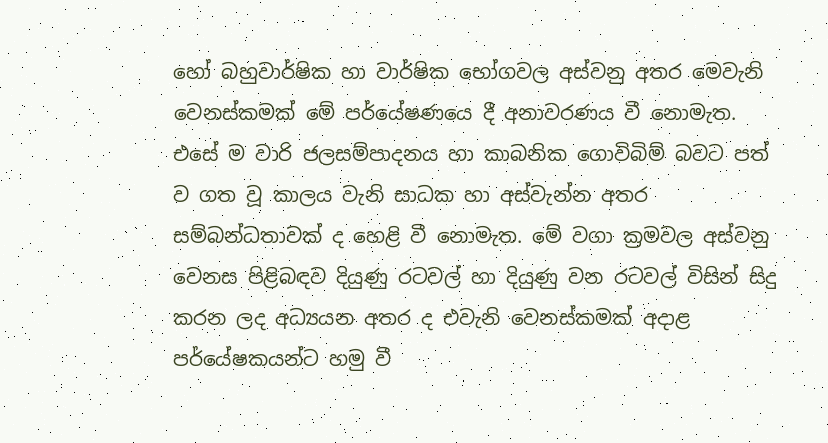හෝ බහුවාර්ෂික හා වාර්ෂික භෝගවල අස්‌වනු අතර මෙවැනි වෙනස්‌කමක්‌ මේ පර්යේෂණයෙ දී අනාවරණය වී නොමැත. එසේ ම වාරි ජලසම්පාදනය හා කාබනික ගොවිබිම් බවට පත් ව ගත වූ කාලය වැනි සාධක හා අස්‌වැන්න අතර සම්බන්ධතාවක්‌ ද හෙළි වී නොමැත. මේ වගා ක්‍රමවල අස්‌වනු වෙනස පිළිබඳව දියුණු රටවල් හා දියුණු වන රටවල් විසින් සිදු කරන ලද අධ්‍යයන අතර ද එවැනි වෙනස්‌කමක්‌ අදාළ පර්යේෂකයන්ට හමු වී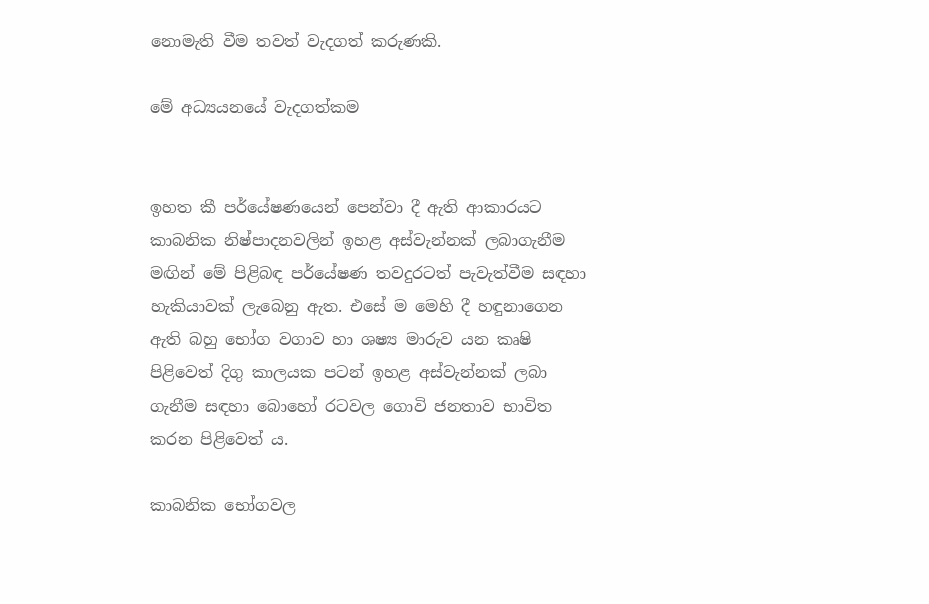නොමැති වීම තවත් වැදගත් කරුණකි.

මේ අධ්‍යයනයේ වැදගත්කම


ඉහත කී පර්යේෂණයෙන් පෙන්වා දී ඇති ආකාරයට කාබනික නිෂ්පාදනවලින් ඉහළ අස්‌වැන්නක්‌ ලබාගැනීම මඟින් මේ පිළිබඳ පර්යේෂණ තවදුරටත් පැවැත්වීම සඳහා හැකියාවක්‌ ලැබෙනු ඇත. එසේ ම මෙහි දී හඳුනාගෙන ඇති බහු භෝග වගාව හා ශෂ්‍ය මාරුව යන කෘෂි පිළිවෙත් දිගු කාලයක පටන් ඉහළ අස්‌වැන්නක්‌ ලබා ගැනීම සඳහා බොහෝ රටවල ගොවි ජනතාව භාවිත කරන පිළිවෙත් ය.

කාබනික භෝගවල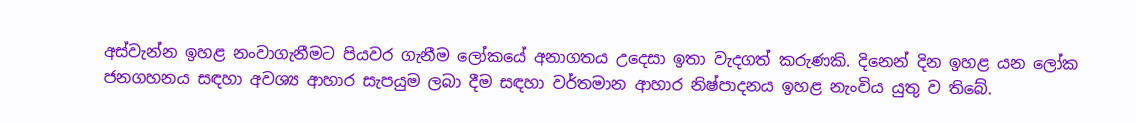අස්‌වැන්න ඉහළ නංවාගැනීමට පියවර ගැනීම ලෝකයේ අනාගතය උදෙසා ඉතා වැදගත් කරුණකි. දිනෙන් දින ඉහළ යන ලෝක ජනගහනය සඳහා අවශ්‍ය ආහාර සැපයුම ලබා දීම සඳහා වර්තමාන ආහාර නිෂ්පාදනය ඉහළ නැංවිය යුතු ව තිබේ.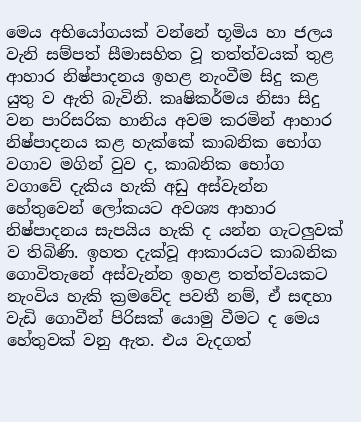මෙය අභියෝගයක්‌ වන්නේ භූමිය හා ජලය වැනි සම්පත් සීමාසහිත වූ තත්ත්වයක්‌ තුළ ආහාර නිෂ්පාදනය ඉහළ නැංවීම සිදු කළ යුතු ව ඇති බැවිනි. කෘෂිකර්මය නිසා සිදු වන පාරිසරික හානිය අවම කරමින් ආහාර නිෂ්පාදනය කළ හැක්‌කේ කාබනික භෝග වගාව මගින් වුව ද, කාබනික භෝග වගාවේ දැකිය හැකි අඩු අස්‌වැන්න හේතුවෙන් ලෝකයට අවශ්‍ය ආහාර නිෂ්පාදනය සැපයිය හැකි ද යන්න ගැටලුවක්‌ ව තිබිණි. ඉහත දැක්‌වූ ආකාරයට කාබනික ගොවිතැනේ අස්‌වැන්න ඉහළ තත්ත්වයකට නැංවිය හැකි ක්‍රමවේද පවතී නම්, ඒ සඳහා වැඩි ගොවීන් පිරිසක්‌ යොමු වීමට ද මෙය හේතුවක්‌ වනු ඇත. එය වැදගත්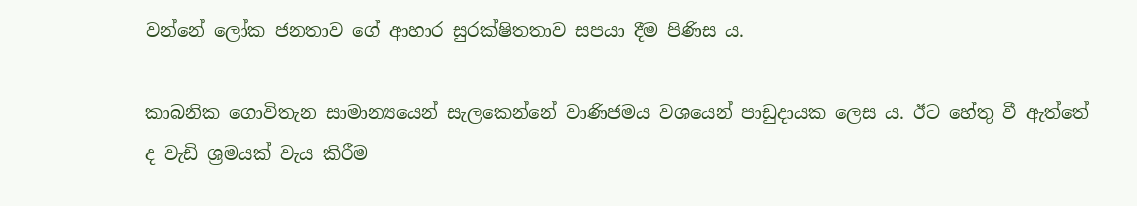වන්නේ ලෝක ජනතාව ගේ ආහාර සුරක්‌ෂිතතාව සපයා දීම පිණිස ය.

කාබනික ගොවිතැන සාමාන්‍යයෙන් සැලකෙන්නේ වාණිජමය වශයෙන් පාඩුදායක ලෙස ය. ඊට හේතු වී ඇත්තේ ද වැඩි ශ්‍රමයක්‌ වැය කිරීම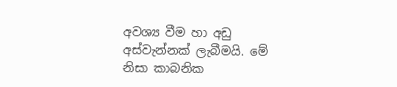අවශ්‍ය වීම හා අඩු අස්‌වැන්නක්‌ ලැබීමයි. මේ නිසා කාබනික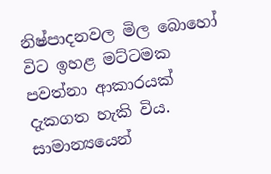නිෂ්පාදනවල මිල බොහෝ විට ඉහළ මට්‌ටමක පවත්නා ආකාරයක්‌ දැකගත හැකි විය. සාමාන්‍යයෙන්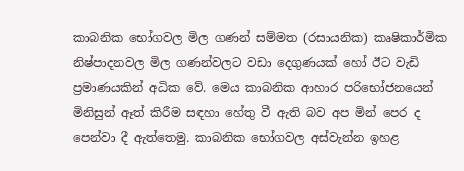කාබනික භෝගවල මිල ගණන් සම්මත (රසායනික) කෘෂිකාර්මික නිෂ්පාදනවල මිල ගණන්වලට වඩා දෙගුණයක්‌ හෝ ඊට වැඩි ප්‍රමාණයකින් අධික වේ. මෙය කාබනික ආහාර පරිභෝජනයෙන් මිනිසුන් ඈත් කිරීම සඳහා හේතු වී ඇති බව අප මින් පෙර ද පෙන්වා දී ඇත්තෙමු. කාබනික භෝගවල අස්‌වැන්න ඉහළ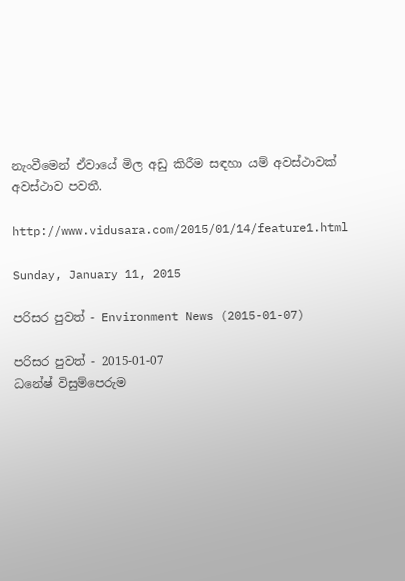නැංවීමෙන් ඒවායේ මිල අඩු කිරීම සඳහා යම් අවස්‌ථාවක්‌ අවස්‌ථාව පවතී.

http://www.vidusara.com/2015/01/14/feature1.html

Sunday, January 11, 2015

පරිසර පුවත් - Environment News (2015-01-07)

පරිසර පුවත් - 2015-01-07
ධනේෂ් විසුම්පෙරුම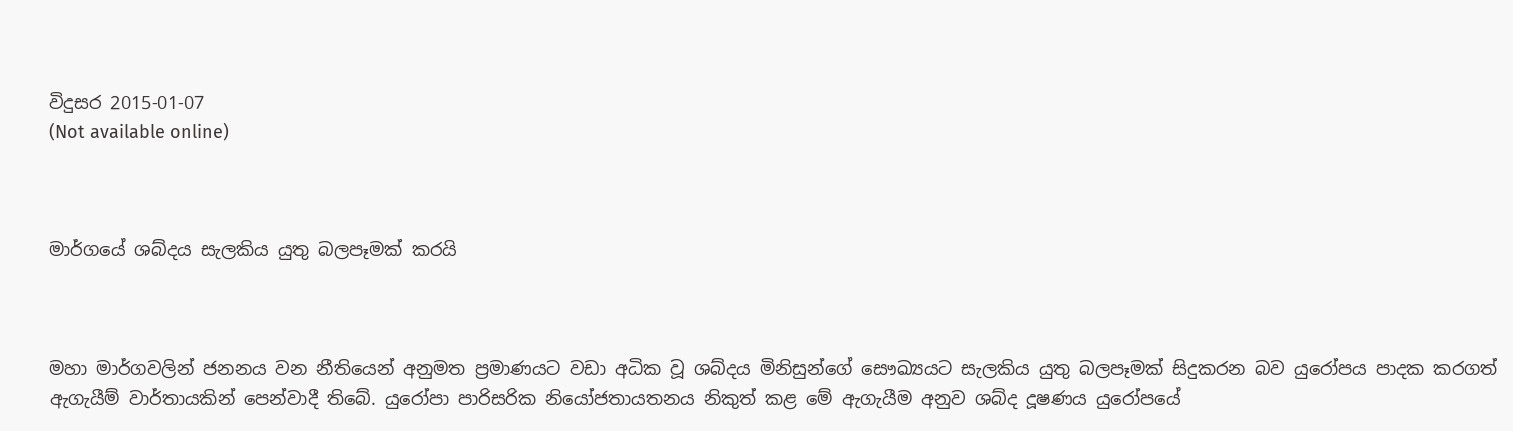විදුසර 2015-01-07
(Not available online)



මාර්ගයේ ශබ්දය සැලකිය යුතු බලපෑමක් කරයි



මහා මාර්ගවලින් ජනනය වන නීතියෙන් අනුමත ප්‍රමාණයට වඩා අධික වූ ශබ්දය මිනිසුන්ගේ සෞඛ්‍යයට සැලකිය යුතු බලපෑමක් සිදුකරන බව යුරෝපය පාදක කරගත් ඇගැයීම් වාර්තායකින් පෙන්වාදී තිබේ. යුරෝපා පාරිසරික නියෝජතායතනය නිකුත් කළ මේ ඇගැයීම අනුව ශබ්ද දූෂණය යුරෝපයේ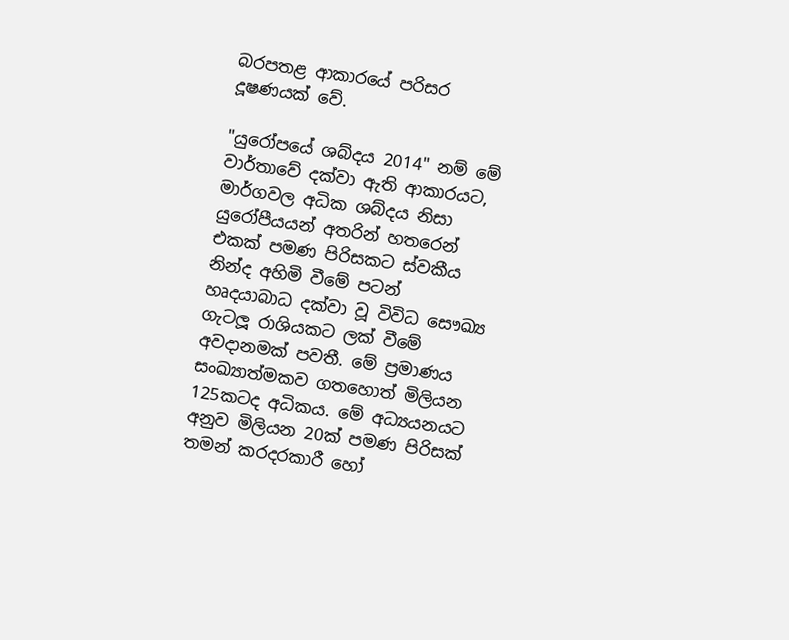බරපතළ ආකාරයේ පරිසර දූෂණයක් වේ.

"යුරෝපයේ ශබ්දය 2014" නම් මේ වාර්තාවේ දක්වා ඇති ආකාරයට, මාර්ගවල අධික ශබ්දය නිසා යුරෝපීයයන් අතරින් හතරෙන් එකක් පමණ පිරිසකට ස්වකීය නින්ද අහිමි වීමේ පටන් හෘදයාබාධ දක්වා වූ විවිධ සෞඛ්‍ය ගැටලූ රාශියකට ලක් වීමේ අවදානමක් පවතී. මේ ප්‍රමාණය සංඛ්‍යාත්මකව ගතහොත් මිලියන 125කටද අධිකය. මේ අධ්‍යයනයට අනුව මිලියන 20ක් පමණ පිරිසක් තමන් කරදරකාරී හෝ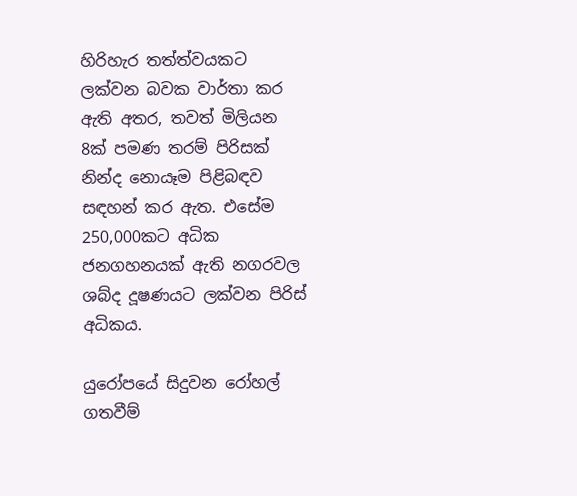හිරිහැර තත්ත්වයකට ලක්වන බවක වාර්තා කර ඇති අතර, තවත් මිලියන 8ක් පමණ තරම් පිරිසක් නින්ද නොයෑම පිළිබඳව සඳහන් කර ඇත. එසේම 250,000කට අධික ජනගහනයක් ඇති නගරවල ශබ්ද දූෂණයට ලක්වන පිරිස් අධිකය.

යුරෝපයේ සිදුවන රෝහල් ගතවීම්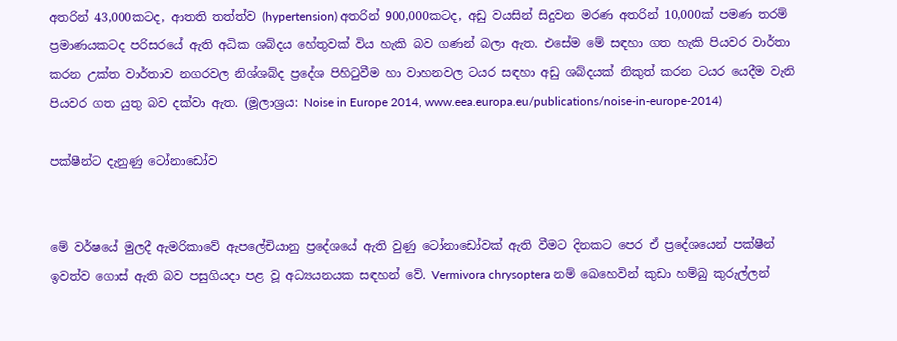අතරින් 43,000කටද, ආතති තත්ත්ව (hypertension) අතරින් 900,000කටද, අඩු වයසින් සිදුවන මරණ අතරින් 10,000ක් පමණ තරම් ප්‍රමාණයකටද පරිසරයේ ඇති අධික ශබ්දය හේතුවක් විය හැකි බව ගණන් බලා ඇත. එසේම මේ සඳහා ගත හැකි පියවර වාර්තා කරන උක්ත වාර්තාව නගරවල නිශ්ශබ්ද ප්‍රදේශ පිහිටුවීම හා වාහනවල ටයර සඳහා අඩු ශබ්දයක් නිකුත් කරන ටයර යෙදීම වැනි පියවර ගත යුතු බව දක්වා ඇත. (මූලාශ්‍රය: Noise in Europe 2014, www.eea.europa.eu/publications/noise-in-europe-2014)

පක්ෂීන්ට දැනුණු ටෝනාඩෝව


මේ වර්ෂයේ මුලදී ඇමරිකාවේ ඇපලේචියානු ප්‍රදේශයේ ඇති වුණු ටෝනාඩෝවක් ඇති වීමට දිනකට පෙර ඒ ප්‍රදේශයෙන් පක්ෂීන් ඉවත්ව ගොස් ඇති බව පසුගියදා පළ වූ අධ්‍යයනයක සඳහන් වේ. Vermivora chrysoptera නම් ඛෙහෙවින් කුඩා හම්බු කුරුල්ලන්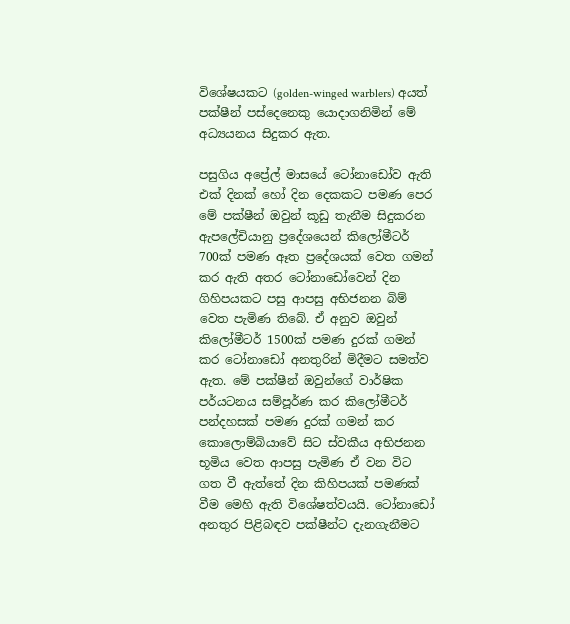විශේෂයකට (golden-winged warblers) අයත් පක්ෂීන් පස්දෙනෙකු යොදාගනිමින් මේ අධ්‍යයනය සිදුකර ඇත.

පසුගිය අප්‍රේල් මාසයේ ටෝනාඩෝව ඇති එක් දිනක් හෝ දින දෙකකට පමණ පෙර මේ පක්ෂීන් ඔවුන් කූඩු තැනීම සිදුකරන ඇපලේචියානු ප්‍රදේශයෙන් කිලෝමීටර් 700ක් පමණ ඈත ප්‍රදේශයක් වෙත ගමන් කර ඇති අතර ටෝනාඩෝවෙන් දින ගිහිපයකට පසු ආපසු අභිජනන බිම් වෙත පැමිණ තිබේ. ඒ අනුව ඔවුන් කිලෝමීටර් 1500ක් පමණ දුරක් ගමන් කර ටෝනාඩෝ අනතුරින් මිදීමට සමත්ව ඇත. මේ පක්ෂීන් ඔවුන්ගේ වාර්ෂික පර්යටනය සම්පූර්ණ කර කිලෝමීටර් පන්දහසක් පමණ දුරක් ගමන් කර කොලොම්බියාවේ සිට ස්වකීය අභිජනන භූමිය වෙත ආපසු පැමිණ ඒ වන විට ගත වී ඇත්තේ දින කිහිපයක් පමණක් වීම මෙහි ඇති විශේෂත්වයයි. ටෝනාඩෝ අනතුර පිළිබඳව පක්ෂීන්ට දැනගැනීමට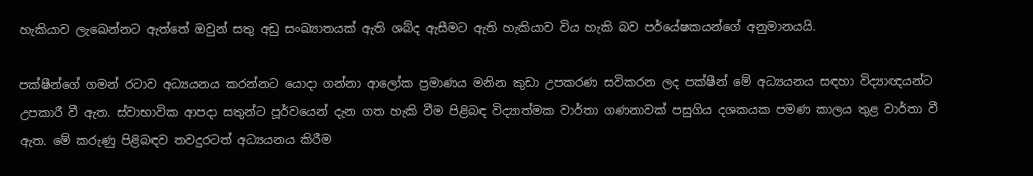හැකියාව ලැඛෙන්නට ඇත්තේ ඔවුන් සතු අඩු සංඛ්‍යාතයක් ඇති ශබ්ද ඇසීමට ඇති හැකියාව විය හැකි බව පර්යේෂකයන්ගේ අනුමානයයි.

පක්ෂීන්ගේ ගමන් රටාව අධ්‍යයනය කරන්නට යොදා ගන්නා ආලෝක ප්‍රමාණය මනින කුඩා උපකරණ සවිකරන ලද පක්ෂීන් මේ අධ්‍යයනය සඳහා විද්‍යාඥයන්ට උපකාරී වී ඇත. ස්වාභාවික ආපදා සතුන්ට පූර්වයෙන් දැන ගත හැකි වීම පිළිබඳ විද්‍යාත්මක වාර්තා ගණනාවක් පසුගිය දශකයක පමණ කාලය තුළ වාර්තා වී ඇත. මේ කරුණු පිළිබඳව තවදුරටත් අධ්‍යයනය කිරීම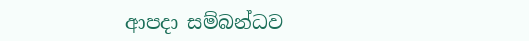ආපදා සම්බන්ධව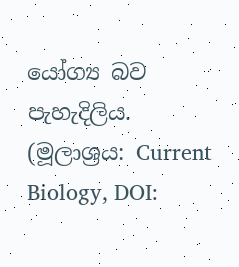යෝග්‍ය බව පැහැදිලිය. (මූලාශ්‍රය: Current Biology, DOI: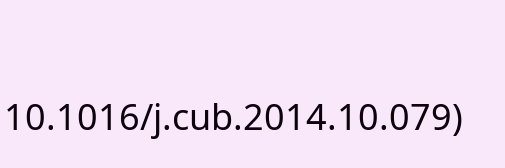10.1016/j.cub.2014.10.079)